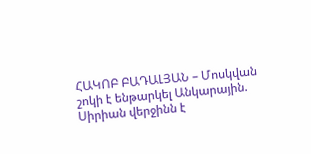ՀԱԿՈԲ ԲԱԴԱԼՅԱՆ – Մոսկվան շոկի է ենթարկել Անկարային. Սիրիան վերջինն է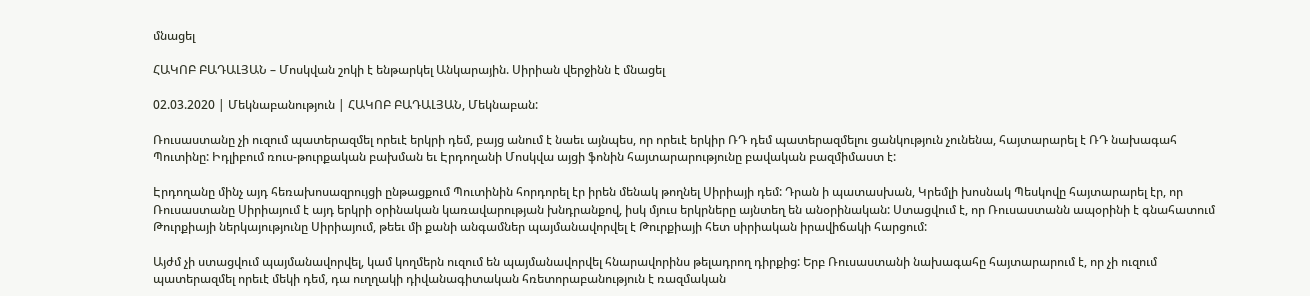մնացել

ՀԱԿՈԲ ԲԱԴԱԼՅԱՆ – Մոսկվան շոկի է ենթարկել Անկարային. Սիրիան վերջինն է մնացել

02.03.2020 | Մեկնաբանություն | ՀԱԿՈԲ ԲԱԴԱԼՅԱՆ, Մեկնաբան:

Ռուսաստանը չի ուզում պատերազմել որեւէ երկրի դեմ, բայց անում է նաեւ այնպես, որ որեւէ երկիր ՌԴ դեմ պատերազմելու ցանկություն չունենա, հայտարարել է ՌԴ նախագահ Պուտինը: Իդլիբում ռուս-թուրքական բախման եւ Էրդողանի Մոսկվա այցի ֆոնին հայտարարությունը բավական բազմիմաստ է:

Էրդողանը մինչ այդ հեռախոսազրույցի ընթացքում Պուտինին հորդորել էր իրեն մենակ թողնել Սիրիայի դեմ: Դրան ի պատասխան, Կրեմլի խոսնակ Պեսկովը հայտարարել էր, որ Ռուսաստանը Սիրիայում է այդ երկրի օրինական կառավարության խնդրանքով, իսկ մյուս երկրները այնտեղ են անօրինական: Ստացվում է, որ Ռուսաստանն ապօրինի է գնահատում Թուրքիայի ներկայությունը Սիրիայում, թեեւ մի քանի անգամներ պայմանավորվել է Թուրքիայի հետ սիրիական իրավիճակի հարցում:

Այժմ չի ստացվում պայմանավորվել, կամ կողմերն ուզում են պայմանավորվել հնարավորինս թելադրող դիրքից: Երբ Ռուսաստանի նախագահը հայտարարում է, որ չի ուզում պատերազմել որեւէ մեկի դեմ, դա ուղղակի դիվանագիտական հռետորաբանություն է ռազմական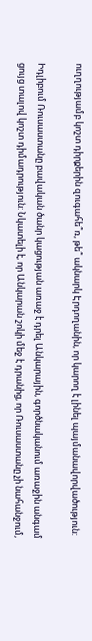ուղղությամբ կոշտ դիրքերին զուգահե՞ռ, թե՞ ակնարկ Էրդողանին, որ կարող է լինել պայմանավորվածություն:

Իդլիբում Ռուսաստանը բավական ծանր կացության առաջ է դրել Անկարային, գործնականում առաջին անգամ ցույց տալով կոշտ դիմադրություն: Նկատելի է, որ Անկարան շոկի մեջ է դրանից, որ Ռուսաստանը չի նահանջում,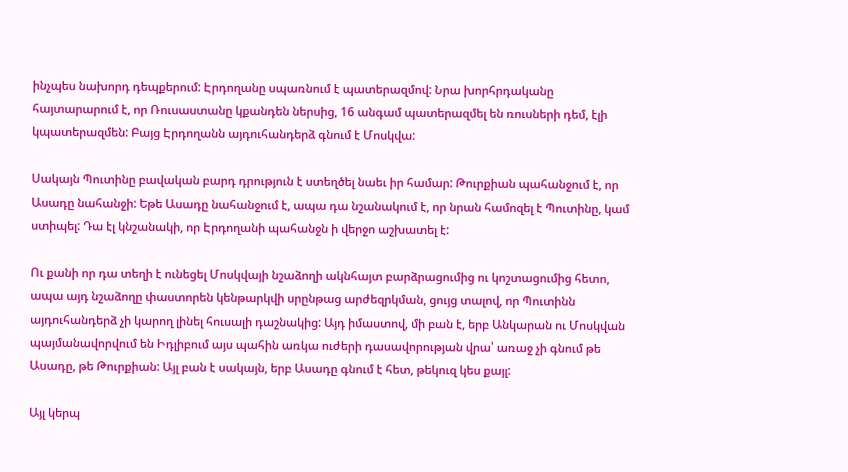ինչպես նախորդ դեպքերում: Էրդողանը սպառնում է պատերազմով: Նրա խորհրդականը հայտարարում է, որ Ռուսաստանը կքանդեն ներսից, 16 անգամ պատերազմել են ռուսների դեմ, էլի կպատերազմեն: Բայց Էրդողանն այդուհանդերձ գնում է Մոսկվա:

Սակայն Պուտինը բավական բարդ դրություն է ստեղծել նաեւ իր համար: Թուրքիան պահանջում է, որ Ասադը նահանջի: Եթե Ասադը նահանջում է, ապա դա նշանակում է, որ նրան համոզել է Պուտինը, կամ ստիպել: Դա էլ կնշանակի, որ Էրդողանի պահանջն ի վերջո աշխատել է:

Ու քանի որ դա տեղի է ունեցել Մոսկվայի նշաձողի ակնհայտ բարձրացումից ու կոշտացումից հետո, ապա այդ նշաձողը փաստորեն կենթարկվի սրընթաց արժեզրկման, ցույց տալով, որ Պուտինն այդուհանդերձ չի կարող լինել հուսալի դաշնակից: Այդ իմաստով, մի բան է, երբ Անկարան ու Մոսկվան պայմանավորվում են Իդլիբում այս պահին առկա ուժերի դասավորության վրա՝ առաջ չի գնում թե Ասադը, թե Թուրքիան: Այլ բան է սակայն, երբ Ասադը գնում է հետ, թեկուզ կես քայլ:

Այլ կերպ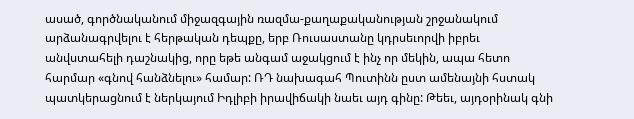ասած, գործնականում միջազգային ռազմա-քաղաքականության շրջանակում արձանագրվելու է հերթական դեպքը, երբ Ռուսաստանը կդրսեւորվի իբրեւ անվստահելի դաշնակից, որը եթե անգամ աջակցում է ինչ որ մեկին, ապա հետո հարմար «գնով հանձնելու» համար: ՌԴ նախագահ Պուտինն ըստ ամենայնի հստակ պատկերացնում է ներկայում Իդլիբի իրավիճակի նաեւ այդ գինը: Թեեւ, այդօրինակ գնի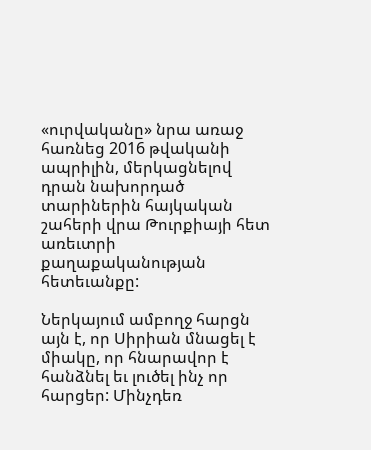«ուրվականը» նրա առաջ հառնեց 2016 թվականի ապրիլին, մերկացնելով դրան նախորդած տարիներին հայկական շահերի վրա Թուրքիայի հետ առեւտրի քաղաքականության հետեւանքը:

Ներկայում ամբողջ հարցն այն է, որ Սիրիան մնացել է միակը, որ հնարավոր է հանձնել եւ լուծել ինչ որ հարցեր: Մինչդեռ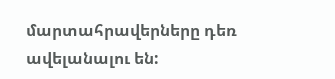մարտահրավերները դեռ ավելանալու են: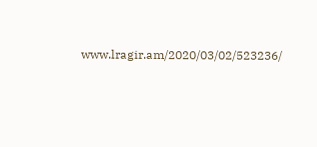www.lragir.am/2020/03/02/523236/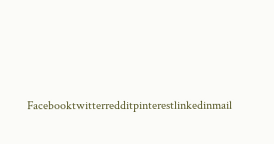Facebooktwitterredditpinterestlinkedinmail